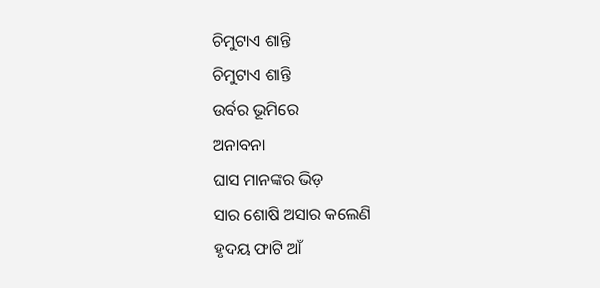ଚିମୁଟାଏ ଶାନ୍ତି
ଚିମୁଟାଏ ଶାନ୍ତି
ଉର୍ବର ଭୂମିରେ
ଅନାବନା
ଘାସ ମାନଙ୍କର ଭିଡ଼
ସାର ଶୋଷି ଅସାର କଲେଣି
ହୃଦୟ ଫାଟି ଆଁ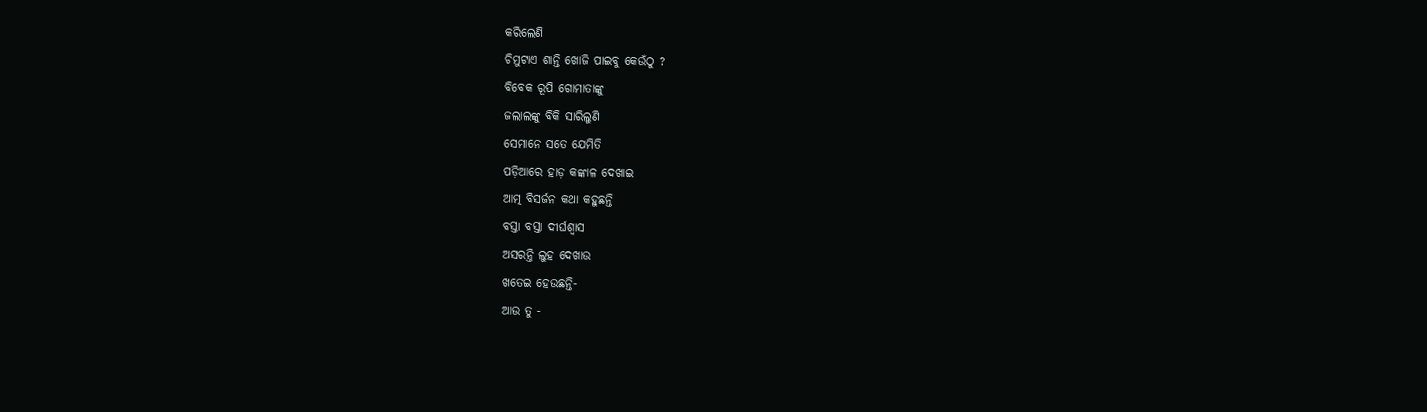କରିଲେଣି
ଚିମୁଟାଏ ଶାନ୍ତି ଖୋଜି ପାଇବୁ କେଉଁଠୁ ?
ବିବେକ ରୂପି ଗୋମାତାଙ୍କୁ
ଜଲାଲଙ୍କୁ ବିକି ସାରିଲୁଣି
ସେମାନେ ସତେ ଯେମିତି
ପଡ଼ିଆରେ ହାଡ଼ କଙ୍କାଳ ଦେଖାଇ
ଆତ୍ମ ବିସର୍ଜନ କଥା କହୁଛନ୍ତି
ବସ୍ତା ବସ୍ତା ଦୀର୍ଘଶ୍ଵାସ
ଅସରନ୍ତି ଲୁହ ଦେଖାଉ
ଖତେଇ ହେଉଛନ୍ତି-
ଆଉ ତୁ -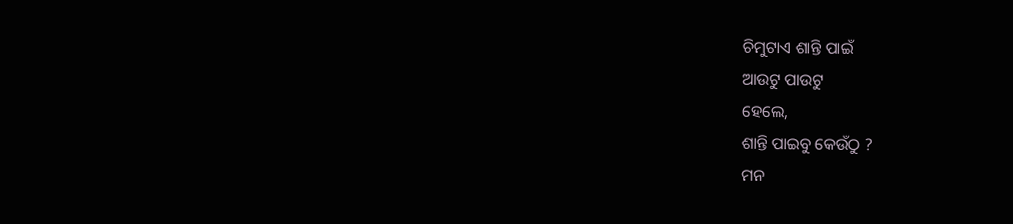ଚିମୁଟାଏ ଶାନ୍ତି ପାଇଁ
ଆଉଟୁ ପାଉଟୁ
ହେଲେ,
ଶାନ୍ତି ପାଇବୁ କେଉଁଠୁ ?
ମନ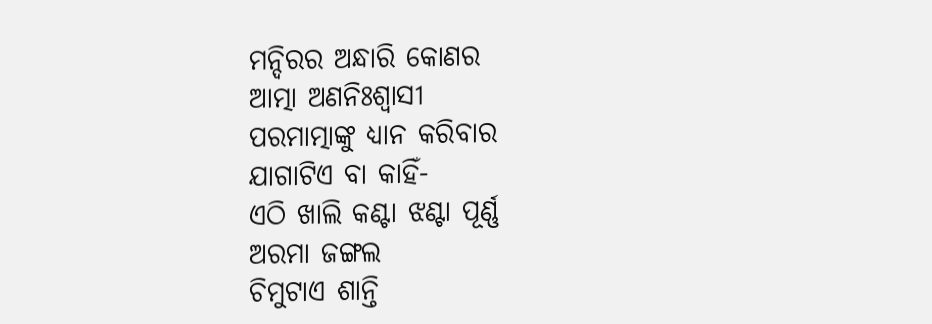ମନ୍ଦିରର ଅନ୍ଧାରି କୋଣର
ଆତ୍ମା ଅଣନିଃଶ୍ୱାସୀ
ପରମାତ୍ମାଙ୍କୁ ଧ୍ୟାନ କରିବାର
ଯାଗାଟିଏ ବା କାହିଁ-
ଏଠି ଖାଲି କଣ୍ଟା ଝଣ୍ଟା ପୂର୍ଣ୍ଣ
ଅରମା ଜଙ୍ଗଲ
ଚିମୁଟାଏ ଶାନ୍ତି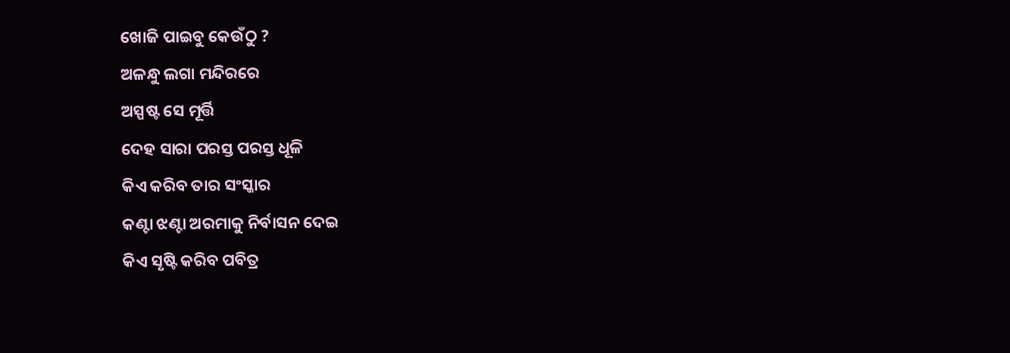ଖୋଜି ପାଇବୁ କେଉଁଠୁ ?
ଅଳନ୍ଧୁ ଲଗା ମନ୍ଦିରରେ
ଅସ୍ପଷ୍ଟ ସେ ମୂର୍ତ୍ତି
ଦେହ ସାରା ପରସ୍ତ ପରସ୍ତ ଧୂଳି
କିଏ କରିବ ତାର ସଂସ୍କାର
କଣ୍ଟା ଝଣ୍ଟା ଅରମାକୁ ନିର୍ବାସନ ଦେଇ
କିଏ ସୃଷ୍ଟି କରିବ ପବିତ୍ର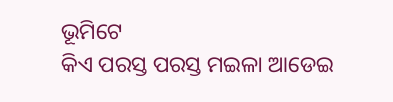ଭୂମିଟେ
କିଏ ପରସ୍ତ ପରସ୍ତ ମଇଳା ଆଡେଇ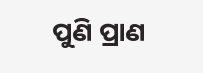ପୁଣି ପ୍ରାଣ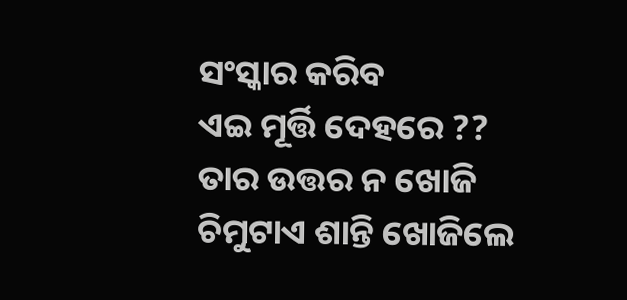ସଂସ୍କାର କରିବ
ଏଇ ମୂର୍ତ୍ତି ଦେହରେ ??
ତାର ଉତ୍ତର ନ ଖୋଜି
ଚିମୁଟାଏ ଶାନ୍ତି ଖୋଜିଲେ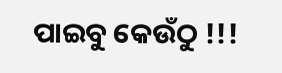ପାଇବୁ କେଉଁଠୁ !!!